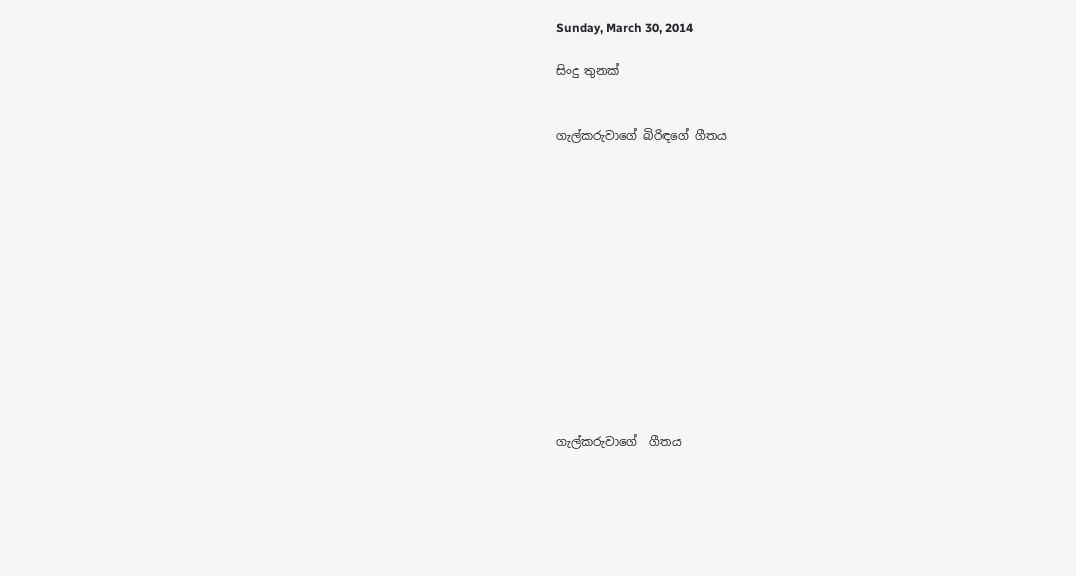Sunday, March 30, 2014

සිංදු තුනක්


ගැල්කරුවාගේ බිරිඳගේ ගීතය













ගැල්කරුවාගේ  ගීතය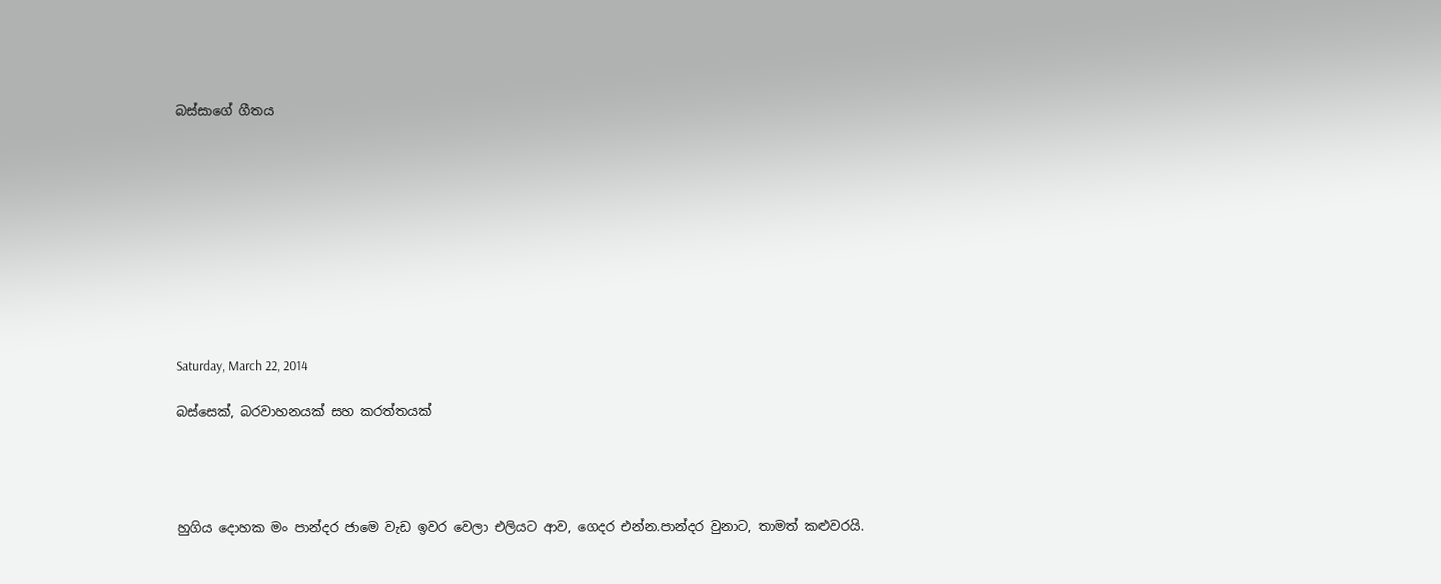බස්සාගේ ගීතය










Saturday, March 22, 2014

බස්සෙක්, බරවාහනයක් සහ කරත්තයක්




හුගිය දොහක මං පාන්දර ජාමෙ වැඩ ඉවර වෙලා එලියට ආව, ගෙදර එන්න.පාන්දර වුනාට, තාමත් කළුවරයි.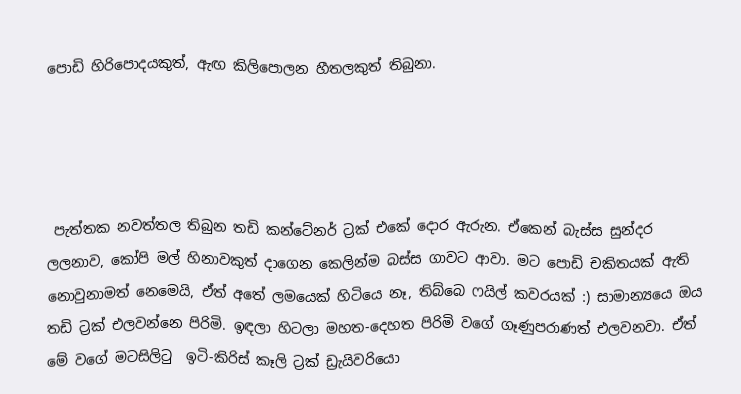පොඩි හිරිපොදයකුත්, ඇඟ කිලිපොලන හීතලකුත් තිබුනා.




 පැත්තක නවත්තල තිබුන තඩි කන්ටේනර් ට්‍රක් එකේ දොර ඇරුන. ඒකෙන් බැස්ස සුන්දර ලලනාව, කෝපි මල් හිනාවකුත් දාගෙන කෙලින්ම බස්ස ගාවට ආවා. මට පොඩි චකිතයක් ඇති  නොවුනාමත් නෙමෙයි, ඒත් අතේ ලමයෙක් හිටියෙ නෑ, තිබ්බෙ ෆයිල් කවරයක් :) සාමාන්‍යයෙ ඔය තඩි ට්‍රක් එලවන්නෙ පිරිමි. ඉඳලා හිටලා මහත-දෙහත පිරිමි වගේ ගෑණුපරාණත් එලවනවා. ඒත් මේ වගේ මටසිලි‍ටු  ඉටි-කිරිස් කෑලි ට්‍රක් ඩ්‍රැයිවරියො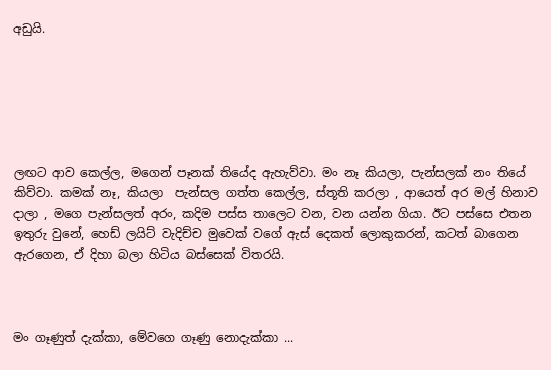අඩුයි.






ලඟට ආව කෙල්ල, මගෙන් පෑනක් තියේද ඇහැව්වා. මං නෑ කියලා, පැන්සලක් නං තියේ කිව්වා. කමක් නෑ, කියලා  පැන්සල ගත්ත කෙල්ල, ස්තූති කරලා , ආයෙත් අර මල් හිනාව දාලා , මගෙ පැන්සලත් අරං, කදිම පස්ස තාලෙට වන, වන යන්න ගියා. ඊට පස්සෙ එතන ඉතුරු වුනේ, හෙඩ් ලයිට් වැදිච්ච මුවෙක් වගේ ඇස් දෙකත් ලොකුකරන්, කටත් බාගෙන ඇරගෙන, ඒ දිහා බලා හිටිය බස්සෙක් විතරයි.



මං ගෑණුත් දැක්කා, මේවගෙ ගෑණු නොදැක්කා ...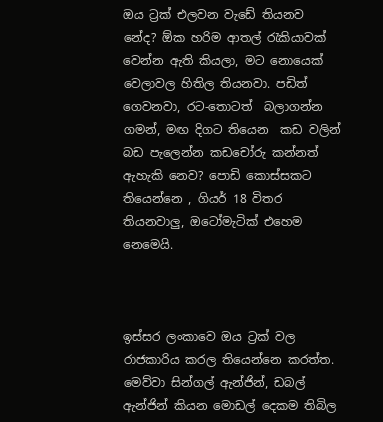ඔය ට්‍රක් එලවන වැඩේ තියනව නේද? ඕක හරිම ආතල් ‍රැකියාවක් වෙන්න ඇති කියලා, මට නොයෙක් වෙලාවල හිතිල තියනවා. පඩිත් ගෙවනවා, රට-තොටත්  බලාගන්න ගමන්, මඟ දිගට තියෙන  කඩ වලින් බඩ පැලෙන්න කඩචෝරු කන්නත් ඇහැකි නෙව? පොඩි කොස්සකට තියෙන්නෙ , ගියර් 18 විතර තියනවාලු, ඔටෝමැටික් එහෙම නෙමෙයි.



ඉස්සර ලංකාවෙ ඔය ට්‍රක් වල රාජකාරිය කරල තියෙන්නෙ කරත්ත. මෙව්වා සින්ගල් ඇන්ජින්, ඩබල් ඇන්ජින් කියන මොඩල් දෙකම තිබිල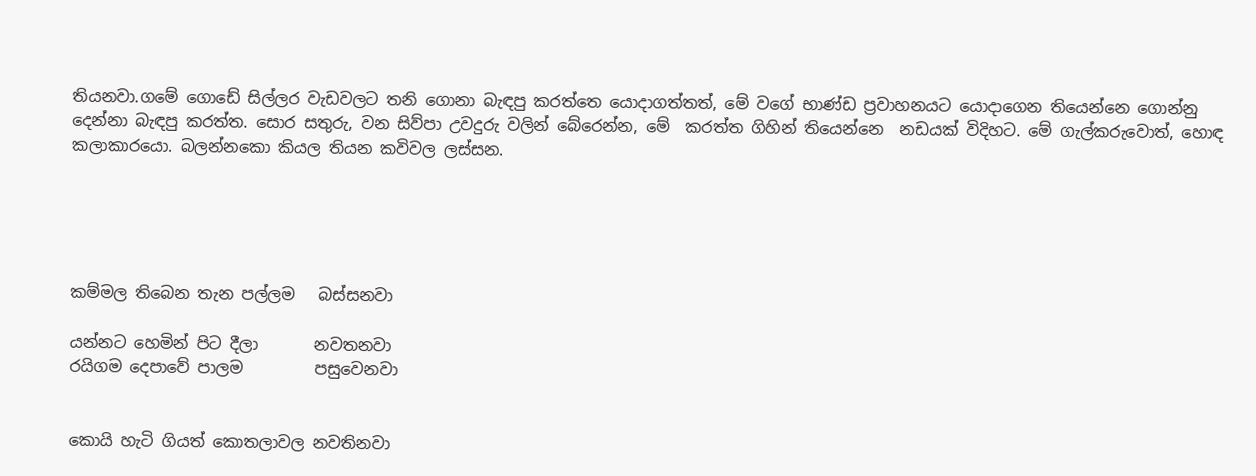තියනවා.ගමේ ගොඩේ සිල්ලර වැඩවලට තනි ගොනා බැඳපු කරත්තෙ යොදාගත්තත්, මේ වගේ භාණ්ඩ ප්‍රවාහනයට යොදාගෙන තියෙන්නෙ ගොන්නු දෙන්නා බැඳපු කරත්ත. සොර සතුරු, වන සිව්පා උවදුරු වලින් බේරෙන්න, මේ  කරත්ත ගිහින් තියෙන්නෙ  නඩයක් විදිහට. මේ ගැල්කරුවොත්, හොඳ කලාකාරයො. බලන්නකො කියල තියන කවිවල ලස්සන.





කම්මල තිබෙන තැන පල්ලම   බස්සනවා

යන්නට හෙමින් පිට දීලා       නවතනවා
රයිගම දෙපාවේ පාලම         පසුවෙනවා


කොයි හැටි ගියත් කොතලාවල නවතිනවා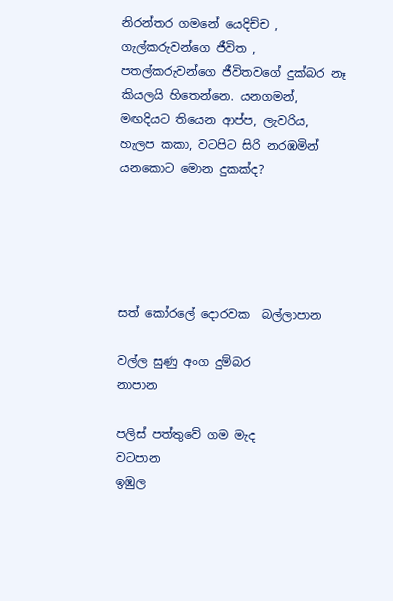නිරන්තර ගමනේ යෙදිච්ච , ගැල්කරුවන්ගෙ ජීවිත , පතල්කරුවන්ගෙ ජීවිතවගේ දුක්බර නෑ කියලයි හිතෙන්නෙ. යනගමන්, මඟදියට තියෙන ආප්ප, ලැවරිය, හැලප කකා, වටපිට සිරි නරඹමින් යනකොට මොන දුකක්ද?





සත් කෝරලේ දොරවක  බල්ලාපාන

වල්ල සුණු අංග දුම්බර          නාපාන

පලිස් පත්තුවේ ගම මැද        වටපාන
ඉඹුල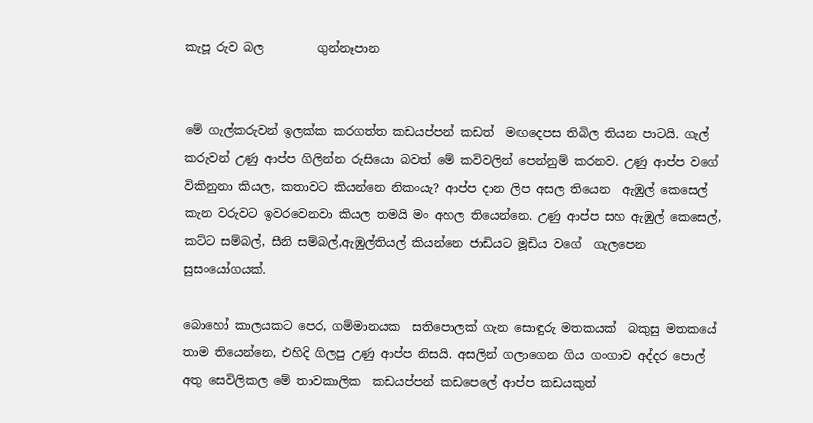කැපූ රුව බල         ගුන්නෑපාන


මේ ගැල්කරුවන් ඉලක්ක කරගත්ත කඩයප්පන් කඩත්  මඟදෙපස තිබිල තියන පාටයි. ගැල් කරුවන් උණු ආප්ප ගිලින්න රුසියො බවත් මේ කවිවලින් පෙන්නුම් කරනව. උණු ආප්ප වගේ විකිනුනා කියල, කතාවට කියන්නෙ නිකංයැ? ආප්ප දාන ලිප අසල තියෙන  ඇඹුල් කෙසෙල් කැන වරුවට ඉවරවෙනවා කියල තමයි මං අහල තියෙන්නෙ. උණු ආප්ප සහ ඇඹුල් කෙසෙල්, කට්ට සම්බල්, සීනි සම්බල්,ඇඹුල්තියල් කියන්නෙ ජාඩියට මූඩිය වගේ  ගැලපෙන සුසංයෝගයක්.

බොහෝ කාලයකට පෙර, ගම්මානයක  සතිපොලක් ගැන සොඳුරු මතකයක්  බකුසු මතකයේ තාම තියෙන්නෙ, එහිදි ගිලපු උණු ආප්ප නිසයි. අසලින් ගලාගෙන ගිය ගංගාව අද්දර පොල් අතු සෙවිලිකල මේ තාවකාලික  කඩයප්පන් කඩපෙලේ ආප්ප කඩයකුත්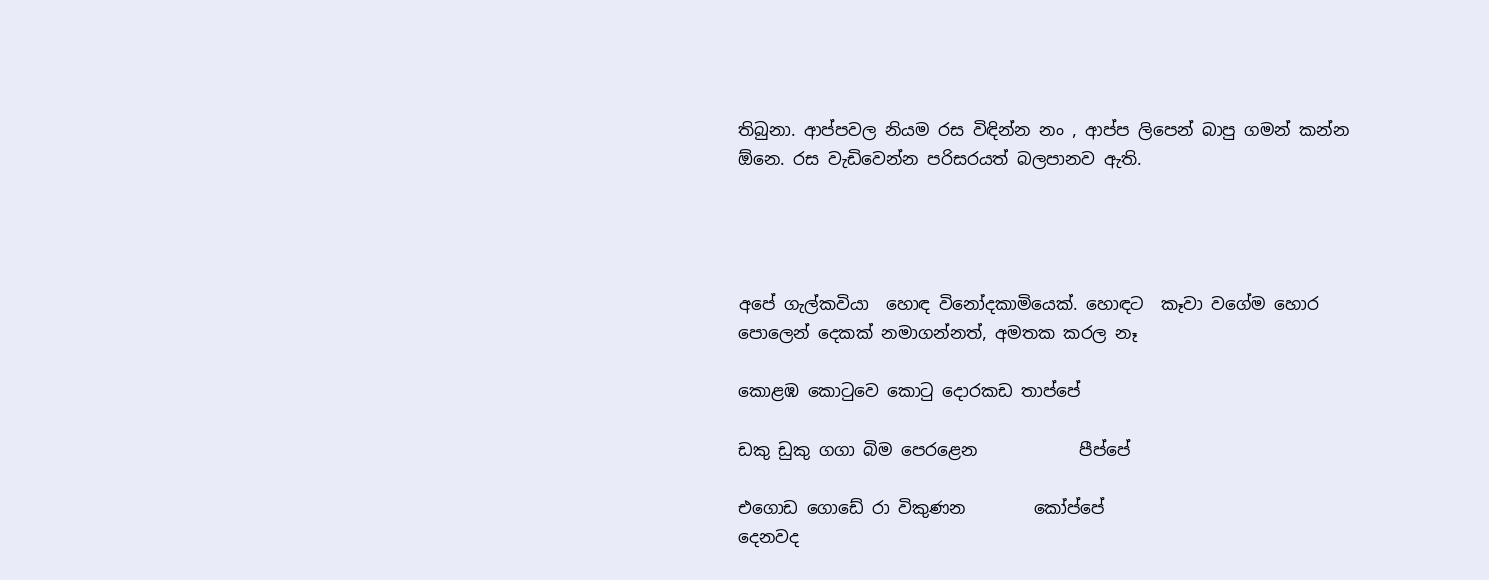තිබුනා. ආප්පවල නියම රස විඳින්න නං , ආප්ප ලිපෙන් බාපු ගමන් කන්න ඕනෙ. රස වැඩිවෙන්න පරිසරයත් බලපානව ඇති.




අපේ ගැල්කවියා  හොඳ විනෝදකාමියෙක්. හොඳට  කෑවා වගේම හොර පොලෙන් දෙකක් නමාගන්නත්, අමතක කරල නෑ

කොළඹ කො‍ටුවෙ කො‍ටු දොරකඩ තාප්පේ

ඩකු ඩුකු ගගා බිම පෙරළෙන            පීප්පේ

එගොඩ ගොඩේ රා විකුණන        කෝප්පේ
දෙනවද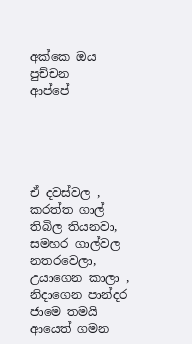අක්කෙ ඔය පුච්චන            ආප්පේ





ඒ දවස්වල , කරත්ත ගාල් තිබිල තියනවා, සමහර ගාල්වල නතරවෙලා, උයාගෙන කාලා , නිදාගෙන පාන්දර ජාමෙ තමයි ආයෙත් ගමන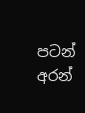පටන් අරන්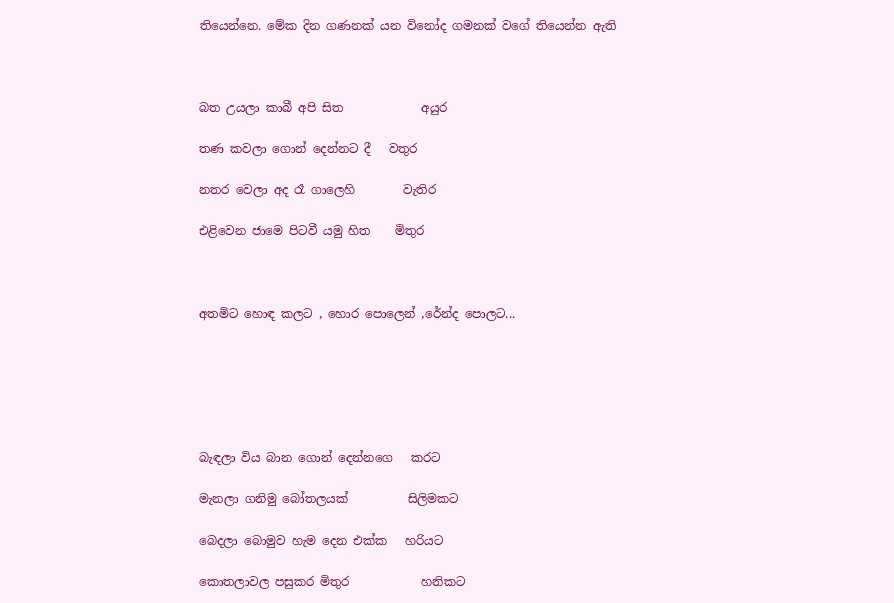තියෙන්නෙ. මේක දින ගණනක් යන විනෝද ගමනක් වගේ තියෙන්න ඇති



බත උයලා කාබී අපි සිත             අයුර

තණ කවලා ගොන් දෙන්නට දී   වතුර

නතර වෙලා අද රෑ ගාලෙහි        වැතිර

එළිවෙන ජාමෙ පිටවී යමු හිත    මිතුර



අතමිට හොඳ කලට , හොර පොලෙන් ,රේන්ද පොලට...






බැඳලා විය බාන ගොන් දෙන්නගෙ   කරට

මැනලා ගනිමු බෝතලයක්          සිලිමකට

බෙදලා බොමුව හැම දෙන එක්ක   හරියට

කොතලාවල පසුකර මිතුර            හනිකට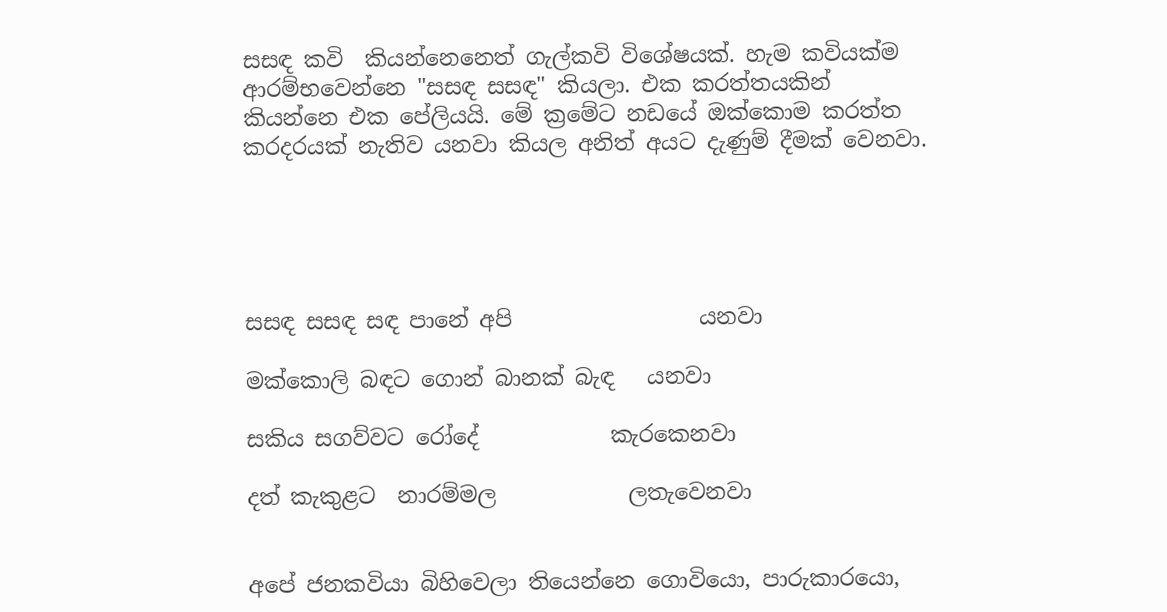සසඳ කවි  කියන්නෙනෙත් ගැල්කවි විශේෂයක්. හැම කවියක්ම ආරම්භවෙන්නෙ "සසඳ සසඳ" කියලා. එක කරත්තයකින් කියන්නෙ එක පේලියයි. මේ ක්‍රමේට නඩයේ ඔක්කොම කරත්ත කරදරයක් නැතිව යනවා කියල අනිත් අයට දැණුම් දීමක් වෙනවා.





සසඳ සසඳ සඳ පානේ අපි                 යනවා

මක්කොලි බඳට ගොන් බානක් බැඳ   යනවා

සකිය සගව්වට රෝදේ            කැරකෙනවා

දත් කැකුළට  නාරම්මල            ලතැවෙනවා


අපේ ජනකවියා බිහිවෙලා තියෙන්නෙ ගොවියො, පාරුකාරයො,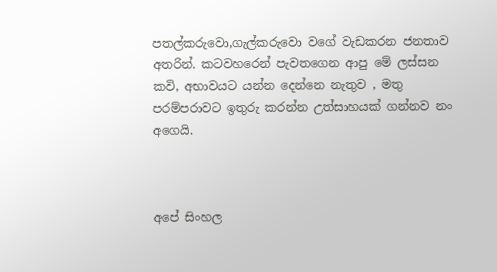පතල්කරුවො,ගැල්කරුවො වගේ වැඩකරන ජනතාව අතරින්. කටවහරෙන් පැවතගෙන ආපු මේ ලස්සන කවි, අභාවයට යන්න දෙන්නෙ නැතුව , මතු පරම්පරාවට ඉතුරු කරන්න උත්සාහයක් ගන්නව නං  අගෙයි.



අපේ සිංහල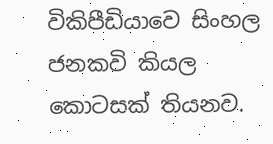විකිපීඩියාවෙ සිංහල ජනකවි කියල කොටසක් තියනව.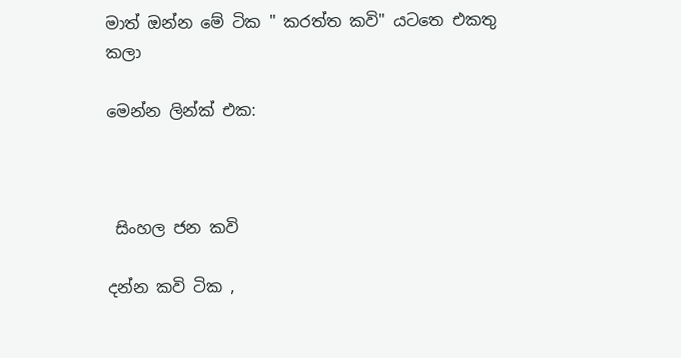මාත් ඔන්න මේ ටික " කරත්ත කවි" යටතෙ එකතු කලා

මෙන්න ලින්ක් එක:



 සිංහල ජන කවි

දන්න කවි ටික ,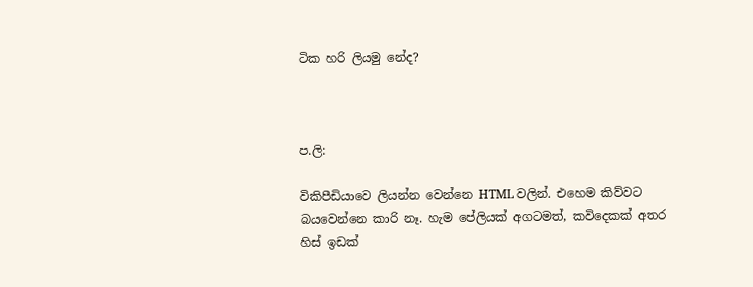ටික හරි ලියමු නේද?



ප.ලි:

විකිපීඩියාවෙ ලියන්න වෙන්නෙ HTML වලින්. එහෙම කිව්වට බයවෙන්නෙ කාරි නෑ. හැම පේලියක් අගටමත්, කවිදෙකක් අතර හිස් ඉඩක්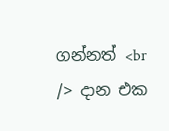ගන්නත් <br /> දාන එක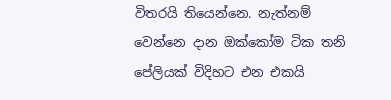විතරයි තියෙන්නෙ. නැත්නම් වෙන්නෙ දාන ඔක්කෝම ටික තනි පේලියක් විදිහට එන එකයි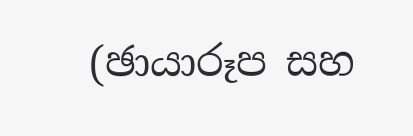(ඡායාරූප සහ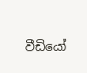වීඩියෝ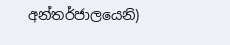අන්තර්ජාලයෙනි)